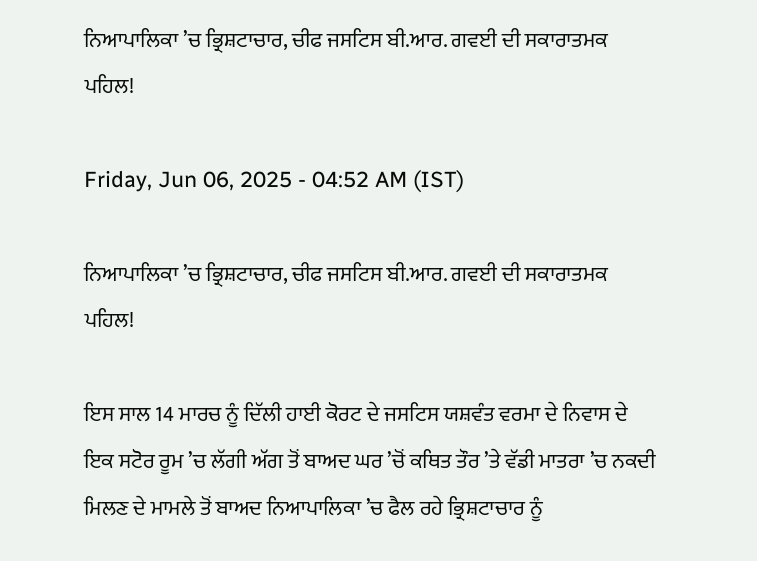ਨਿਆਪਾਲਿਕਾ ’ਚ ਭ੍ਰਿਸ਼ਟਾਚਾਰ, ਚੀਫ ਜਸਟਿਸ ਬੀ.ਆਰ. ਗਵਈ ਦੀ ਸਕਾਰਾਤਮਕ ਪਹਿਲ!

Friday, Jun 06, 2025 - 04:52 AM (IST)

ਨਿਆਪਾਲਿਕਾ ’ਚ ਭ੍ਰਿਸ਼ਟਾਚਾਰ, ਚੀਫ ਜਸਟਿਸ ਬੀ.ਆਰ. ਗਵਈ ਦੀ ਸਕਾਰਾਤਮਕ ਪਹਿਲ!

ਇਸ ਸਾਲ 14 ਮਾਰਚ ਨੂੰ ਦਿੱਲੀ ਹਾਈ ਕੋਰਟ ਦੇ ਜਸਟਿਸ ਯਸ਼ਵੰਤ ਵਰਮਾ ਦੇ ਨਿਵਾਸ ਦੇ ਇਕ ਸਟੋਰ ਰੂਮ ’ਚ ਲੱਗੀ ਅੱਗ ਤੋਂ ਬਾਅਦ ਘਰ ’ਚੋਂ ਕਥਿਤ ਤੌਰ ’ਤੇ ਵੱਡੀ ਮਾਤਰਾ ’ਚ ਨਕਦੀ ਮਿਲਣ ਦੇ ਮਾਮਲੇ ਤੋਂ ਬਾਅਦ ਨਿਆਪਾਲਿਕਾ ’ਚ ਫੈਲ ਰਹੇ ਭ੍ਰਿਸ਼ਟਾਚਾਰ ਨੂੰ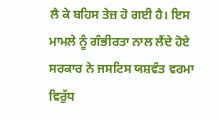ਲੈ ਕੇ ਬਹਿਸ ਤੇਜ਼ ਹੋ ਗਈ ਹੈ। ਇਸ ਮਾਮਲੇ ਨੂੰ ਗੰਭੀਰਤਾ ਨਾਲ ਲੈਂਦੇ ਹੋਏ ਸਰਕਾਰ ਨੇ ਜਸਟਿਸ ਯਸ਼ਵੰਤ ਵਰਮਾ ਵਿਰੁੱਧ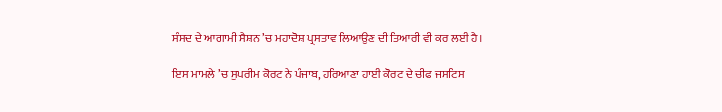ਸੰਸਦ ਦੇ ਆਗਾਮੀ ਸੈਸ਼ਨ ’ਚ ਮਹਾਦੋਸ਼ ਪ੍ਰਸਤਾਵ ਲਿਆਉਣ ਦੀ ਤਿਆਰੀ ਵੀ ਕਰ ਲਈ ਹੈ।

ਇਸ ਮਾਮਲੇ ’ਚ ਸੁਪਰੀਮ ਕੋਰਟ ਨੇ ਪੰਜਾਬ, ਹਰਿਆਣਾ ਹਾਈ ਕੋਰਟ ਦੇ ਚੀਫ ਜਸਟਿਸ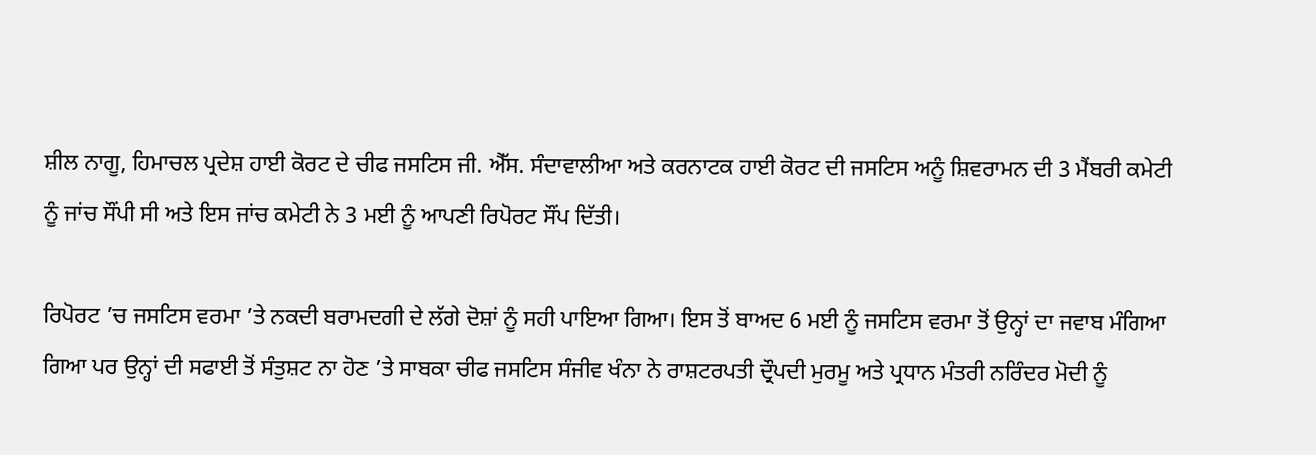ਸ਼ੀਲ ਨਾਗੂ, ਹਿਮਾਚਲ ਪ੍ਰਦੇਸ਼ ਹਾਈ ਕੋਰਟ ਦੇ ਚੀਫ ਜਸਟਿਸ ਜੀ. ਐੱਸ. ਸੰਦਾਵਾਲੀਆ ਅਤੇ ਕਰਨਾਟਕ ਹਾਈ ਕੋਰਟ ਦੀ ਜਸਟਿਸ ਅਨੂੰ ਸ਼ਿਵਰਾਮਨ ਦੀ 3 ਮੈਂਬਰੀ ਕਮੇਟੀ ਨੂੰ ਜਾਂਚ ਸੌਂਪੀ ਸੀ ਅਤੇ ਇਸ ਜਾਂਚ ਕਮੇਟੀ ਨੇ 3 ਮਈ ਨੂੰ ਆਪਣੀ ਰਿਪੋਰਟ ਸੌਂਪ ਦਿੱਤੀ।

ਰਿਪੋਰਟ ’ਚ ਜਸਟਿਸ ਵਰਮਾ ’ਤੇ ਨਕਦੀ ਬਰਾਮਦਗੀ ਦੇ ਲੱਗੇ ਦੋਸ਼ਾਂ ਨੂੰ ਸਹੀ ਪਾਇਆ ਗਿਆ। ਇਸ ਤੋਂ ਬਾਅਦ 6 ਮਈ ਨੂੰ ਜਸਟਿਸ ਵਰਮਾ ਤੋਂ ਉਨ੍ਹਾਂ ਦਾ ਜਵਾਬ ਮੰਗਿਆ ਗਿਆ ਪਰ ਉਨ੍ਹਾਂ ਦੀ ਸਫਾਈ ਤੋਂ ਸੰਤੁਸ਼ਟ ਨਾ ਹੋਣ ’ਤੇ ਸਾਬਕਾ ਚੀਫ ਜਸਟਿਸ ਸੰਜੀਵ ਖੰਨਾ ਨੇ ਰਾਸ਼ਟਰਪਤੀ ਦ੍ਰੌਪਦੀ ਮੁਰਮੂ ਅਤੇ ਪ੍ਰਧਾਨ ਮੰਤਰੀ ਨਰਿੰਦਰ ਮੋਦੀ ਨੂੰ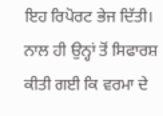ਇਹ ਰਿਪੋਰਟ ਭੇਜ ਦਿੱਤੀ। ਨਾਲ ਹੀ ਉਨ੍ਹਾਂ ਤੋਂ ਸਿਫਾਰਸ਼ ਕੀਤੀ ਗਈ ਕਿ ਵਰਮਾ ਦੇ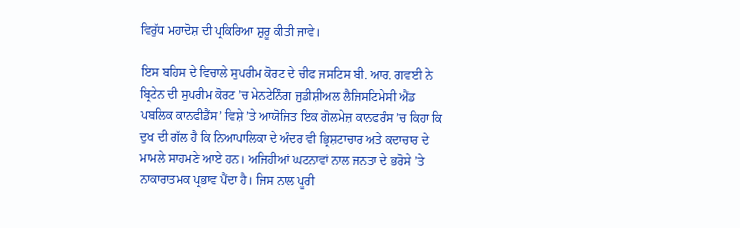ਵਿਰੁੱਧ ਮਹਾਦੋਸ਼ ਦੀ ਪ੍ਰਕਿਰਿਆ ਸ਼ੁਰੂ ਕੀਤੀ ਜਾਵੇ।

ਇਸ ਬਹਿਸ ਦੇ ਵਿਚਾਲੇ ਸੁਪਰੀਮ ਕੋਰਟ ਦੇ ਚੀਫ ਜਸਟਿਸ ਬੀ. ਆਰ. ਗਵਈ ਨੇ ਬ੍ਰਿਟੇਨ ਦੀ ਸੁਪਰੀਮ ਕੋਰਟ ’ਚ ਮੇਨਟੇਨਿੰਗ ਜੁਡੀਸ਼ੀਅਲ ਲੈਜਿਸਟਿਮੇਸੀ ਐਂਡ ਪਬਲਿਕ ਕਾਨਫੀਡੈਂਸ’ ਵਿਸ਼ੇ ’ਤੇ ਆਯੋਜਿਤ ਇਕ ਗੋਲਮੇਜ਼ ਕਾਨਫਰੰਸ ’ਚ ਕਿਹਾ ਕਿ ਦੁਖ ਦੀ ਗੱਲ ਹੈ ਕਿ ਨਿਆਪਾਲਿਕਾ ਦੇ ਅੰਦਰ ਵੀ ਭ੍ਰਿਸ਼ਟਾਚਾਰ ਅਤੇ ਕਦਾਚਾਰ ਦੇ ਮਾਮਲੇ ਸਾਹਮਣੇ ਆਏ ਹਨ। ਅਜਿਹੀਆਂ ਘਟਨਾਵਾਂ ਨਾਲ ਜਨਤਾ ਦੇ ਭਰੋਸੇ ’ਤੇ ਨਾਕਾਰਾਤਮਕ ਪ੍ਰਭਾਵ ਪੈਂਦਾ ਹੈ। ਜਿਸ ਨਾਲ ਪੂਰੀ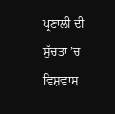ਪ੍ਰਣਾਲੀ ਦੀ ਸੁੱਚਤਾ ’ਚ ਵਿਸ਼ਵਾਸ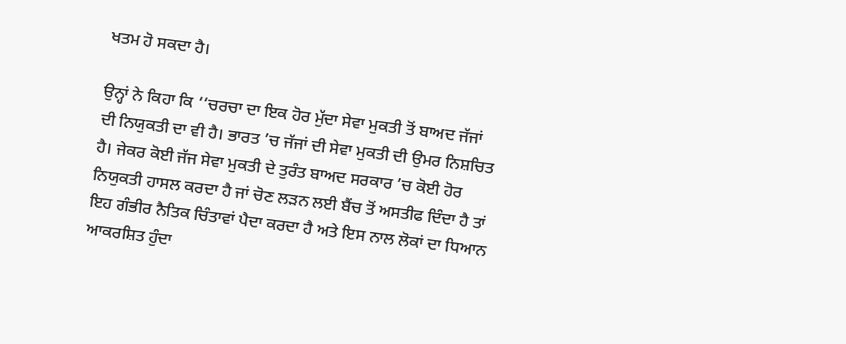ਖਤਮ ਹੋ ਸਕਦਾ ਹੈ।

ਉਨ੍ਹਾਂ ਨੇ ਕਿਹਾ ਕਿ ‘‘ਚਰਚਾ ਦਾ ਇਕ ਹੋਰ ਮੁੱਦਾ ਸੇਵਾ ਮੁਕਤੀ ਤੋਂ ਬਾਅਦ ਜੱਜਾਂ ਦੀ ਨਿਯੁਕਤੀ ਦਾ ਵੀ ਹੈ। ਭਾਰਤ ’ਚ ਜੱਜਾਂ ਦੀ ਸੇਵਾ ਮੁਕਤੀ ਦੀ ਉਮਰ ਨਿਸ਼ਚਿਤ ਹੈ। ਜੇਕਰ ਕੋਈ ਜੱਜ ਸੇਵਾ ਮੁਕਤੀ ਦੇ ਤੁਰੰਤ ਬਾਅਦ ਸਰਕਾਰ ’ਚ ਕੋਈ ਹੋਰ ਨਿਯੁਕਤੀ ਹਾਸਲ ਕਰਦਾ ਹੈ ਜਾਂ ਚੋਣ ਲੜਨ ਲਈ ਬੈਂਚ ਤੋਂ ਅਸਤੀਫ ਦਿੰਦਾ ਹੈ ਤਾਂ ਇਹ ਗੰਭੀਰ ਨੈਤਿਕ ਚਿੰਤਾਵਾਂ ਪੈਦਾ ਕਰਦਾ ਹੈ ਅਤੇ ਇਸ ਨਾਲ ਲੋਕਾਂ ਦਾ ਧਿਆਨ ਆਕਰਸ਼ਿਤ ਹੁੰਦਾ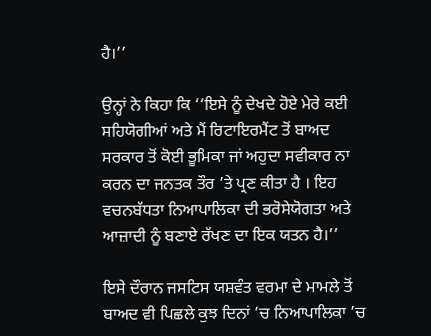ਹੈ।’’

ਉਨ੍ਹਾਂ ਨੇ ਕਿਹਾ ਕਿ ‘‘ਇਸੇ ਨੂੰ ਦੇਖਦੇ ਹੋਏ ਮੇਰੇ ਕਈ ਸਹਿਯੋਗੀਆਂ ਅਤੇ ਮੈਂ ਰਿਟਾਇਰਮੈਂਟ ਤੋਂ ਬਾਅਦ ਸਰਕਾਰ ਤੋਂ ਕੋਈ ਭੂਮਿਕਾ ਜਾਂ ਅਹੁਦਾ ਸਵੀਕਾਰ ਨਾ ਕਰਨ ਦਾ ਜਨਤਕ ਤੌਰ ’ਤੇ ਪ੍ਰਣ ਕੀਤਾ ਹੈ । ਇਹ ਵਚਨਬੱਧਤਾ ਨਿਆਪਾਲਿਕਾ ਦੀ ਭਰੋਸੇਯੋਗਤਾ ਅਤੇ ਆਜ਼ਾਦੀ ਨੂੰ ਬਣਾਏ ਰੱਖਣ ਦਾ ਇਕ ਯਤਨ ਹੈ।’’

ਇਸੇ ਦੌਰਾਨ ਜਸਟਿਸ ਯਸ਼ਵੰਤ ਵਰਮਾ ਦੇ ਮਾਮਲੇ ਤੋਂ ਬਾਅਦ ਵੀ ਪਿਛਲੇ ਕੁਝ ਦਿਨਾਂ ’ਚ ਨਿਆਪਾਲਿਕਾ ’ਚ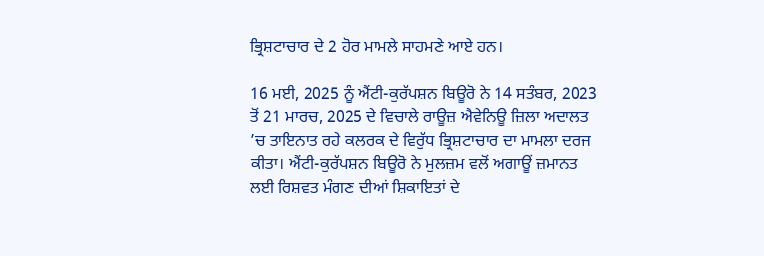ਭ੍ਰਿਸ਼ਟਾਚਾਰ ਦੇ 2 ਹੋਰ ਮਾਮਲੇ ਸਾਹਮਣੇ ਆਏ ਹਨ।

16 ਮਈ, 2025 ਨੂੰ ਐਂਟੀ-ਕੁਰੱਪਸ਼ਨ ਬਿਊਰੋ ਨੇ 14 ਸਤੰਬਰ, 2023 ਤੋਂ 21 ਮਾਰਚ, 2025 ਦੇ ਵਿਚਾਲੇ ਰਾਊਜ਼ ਐਵੇਨਿਊ ਜ਼ਿਲਾ ਅਦਾਲਤ ’ਚ ਤਾਇਨਾਤ ਰਹੇ ਕਲਰਕ ਦੇ ਵਿਰੁੱਧ ਭ੍ਰਿਸ਼ਟਾਚਾਰ ਦਾ ਮਾਮਲਾ ਦਰਜ ਕੀਤਾ। ਐਂਟੀ-ਕੁਰੱਪਸ਼ਨ ਬਿਊਰੋ ਨੇ ਮੁਲਜ਼ਮ ਵਲੋਂ ਅਗਾਊਂ ਜ਼ਮਾਨਤ ਲਈ ਰਿਸ਼ਵਤ ਮੰਗਣ ਦੀਆਂ ਸ਼ਿਕਾਇਤਾਂ ਦੇ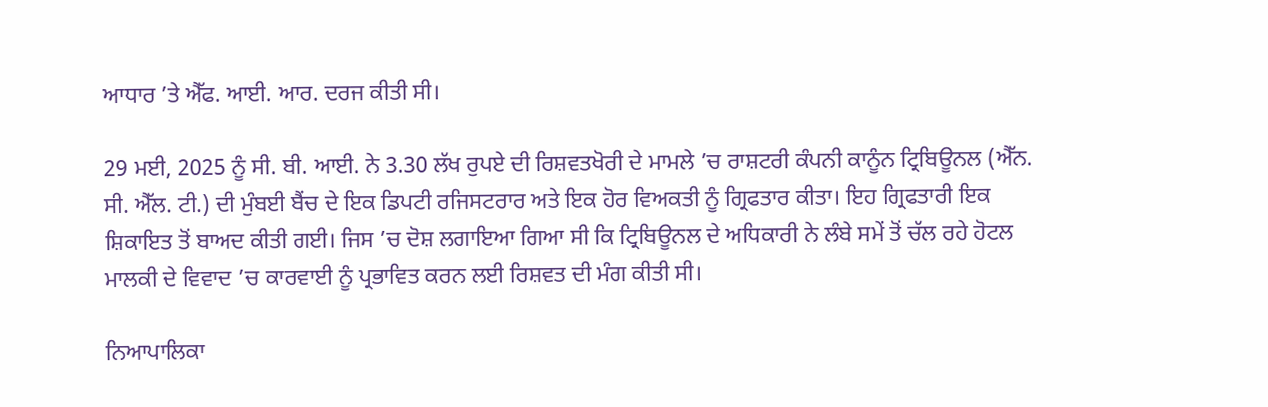ਆਧਾਰ ’ਤੇ ਐੱਫ. ਆਈ. ਆਰ. ਦਰਜ ਕੀਤੀ ਸੀ।

29 ਮਈ, 2025 ਨੂੰ ਸੀ. ਬੀ. ਆਈ. ਨੇ 3.30 ਲੱਖ ਰੁਪਏ ਦੀ ਰਿਸ਼ਵਤਖੋਰੀ ਦੇ ਮਾਮਲੇ ’ਚ ਰਾਸ਼ਟਰੀ ਕੰਪਨੀ ਕਾਨੂੰਨ ਟ੍ਰਿਬਿਊਨਲ (ਐੱਨ. ਸੀ. ਐੱਲ. ਟੀ.) ਦੀ ਮੁੰਬਈ ਬੈਂਚ ਦੇ ਇਕ ਡਿਪਟੀ ਰਜਿਸਟਰਾਰ ਅਤੇ ਇਕ ਹੋਰ ਵਿਅਕਤੀ ਨੂੰ ਗ੍ਰਿਫਤਾਰ ਕੀਤਾ। ਇਹ ਗ੍ਰਿਫਤਾਰੀ ਇਕ ਸ਼ਿਕਾਇਤ ਤੋਂ ਬਾਅਦ ਕੀਤੀ ਗਈ। ਜਿਸ ’ਚ ਦੋਸ਼ ਲਗਾਇਆ ਗਿਆ ਸੀ ਕਿ ਟ੍ਰਿਬਿਊਨਲ ਦੇ ਅਧਿਕਾਰੀ ਨੇ ਲੰਬੇ ਸਮੇਂ ਤੋਂ ਚੱਲ ਰਹੇ ਹੋਟਲ ਮਾਲਕੀ ਦੇ ਵਿਵਾਦ ’ਚ ਕਾਰਵਾਈ ਨੂੰ ਪ੍ਰਭਾਵਿਤ ਕਰਨ ਲਈ ਰਿਸ਼ਵਤ ਦੀ ਮੰਗ ਕੀਤੀ ਸੀ।

ਨਿਆਪਾਲਿਕਾ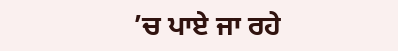’ਚ ਪਾਏ ਜਾ ਰਹੇ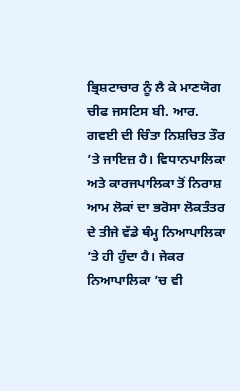ਭ੍ਰਿਸ਼ਟਾਚਾਰ ਨੂੰ ਲੈ ਕੇ ਮਾਣਯੋਗ ਚੀਫ ਜਸਟਿਸ ਬੀ. ਆਰ. ਗਵਈ ਦੀ ਚਿੰਤਾ ਨਿਸ਼ਚਿਤ ਤੌਰ ’ਤੇ ਜਾਇਜ਼ ਹੈ। ਵਿਧਾਨਪਾਲਿਕਾ ਅਤੇ ਕਾਰਜਪਾਲਿਕਾ ਤੋਂ ਨਿਰਾਸ਼ ਆਮ ਲੋਕਾਂ ਦਾ ਭਰੋਸਾ ਲੋਕਤੰਤਰ ਦੇ ਤੀਜੇ ਵੱਡੇ ਥੰਮ੍ਹ ਨਿਆਪਾਲਿਕਾ ’ਤੇ ਹੀ ਹੁੰਦਾ ਹੈ। ਜੇਕਰ ਨਿਆਪਾਲਿਕਾ ’ਚ ਵੀ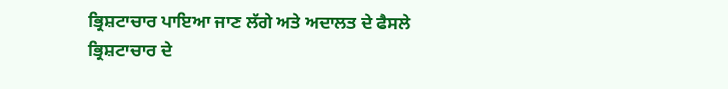ਭ੍ਰਿਸ਼ਟਾਚਾਰ ਪਾਇਆ ਜਾਣ ਲੱਗੇ ਅਤੇ ਅਦਾਲਤ ਦੇ ਫੈਸਲੇ ਭ੍ਰਿਸ਼ਟਾਚਾਰ ਦੇ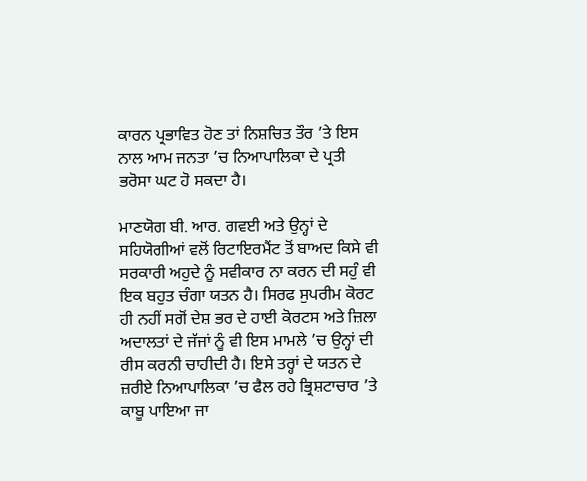ਕਾਰਨ ਪ੍ਰਭਾਵਿਤ ਹੋਣ ਤਾਂ ਨਿਸ਼ਚਿਤ ਤੌਰ ’ਤੇ ਇਸ ਨਾਲ ਆਮ ਜਨਤਾ ’ਚ ਨਿਆਪਾਲਿਕਾ ਦੇ ਪ੍ਰਤੀ ਭਰੋਸਾ ਘਟ ਹੋ ਸਕਦਾ ਹੈ।

ਮਾਣਯੋਗ ਬੀ. ਆਰ. ਗਵਈ ਅਤੇ ਉਨ੍ਹਾਂ ਦੇ ਸਹਿਯੋਗੀਆਂ ਵਲੋਂ ਰਿਟਾਇਰਮੈਂਟ ਤੋਂ ਬਾਅਦ ਕਿਸੇ ਵੀ ਸਰਕਾਰੀ ਅਹੁਦੇ ਨੂੰ ਸਵੀਕਾਰ ਨਾ ਕਰਨ ਦੀ ਸਹੁੰ ਵੀ ਇਕ ਬਹੁਤ ਚੰਗਾ ਯਤਨ ਹੈ। ਸਿਰਫ ਸੁਪਰੀਮ ਕੋਰਟ ਹੀ ਨਹੀਂ ਸਗੋਂ ਦੇਸ਼ ਭਰ ਦੇ ਹਾਈ ਕੋਰਟਸ ਅਤੇ ਜ਼ਿਲਾ ਅਦਾਲਤਾਂ ਦੇ ਜੱਜਾਂ ਨੂੰ ਵੀ ਇਸ ਮਾਮਲੇ ’ਚ ਉਨ੍ਹਾਂ ਦੀ ਰੀਸ ਕਰਨੀ ਚਾਹੀਦੀ ਹੈ। ਇਸੇ ਤਰ੍ਹਾਂ ਦੇ ਯਤਨ ਦੇ ਜ਼ਰੀਏ ਨਿਆਪਾਲਿਕਾ ’ਚ ਫੈਲ ਰਹੇ ਭ੍ਰਿਸ਼ਟਾਚਾਰ ’ਤੇ ਕਾਬੂ ਪਾਇਆ ਜਾ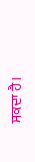ਸਕਦਾ ਹੈ।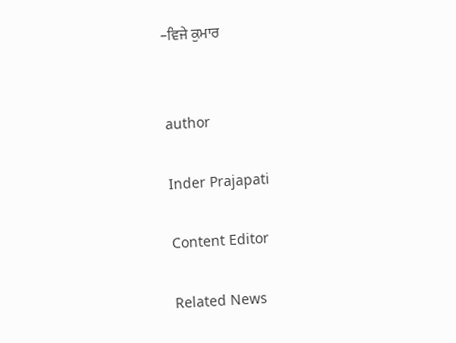–ਵਿਜੇ ਕੁਮਾਰ


author

Inder Prajapati

Content Editor

Related News